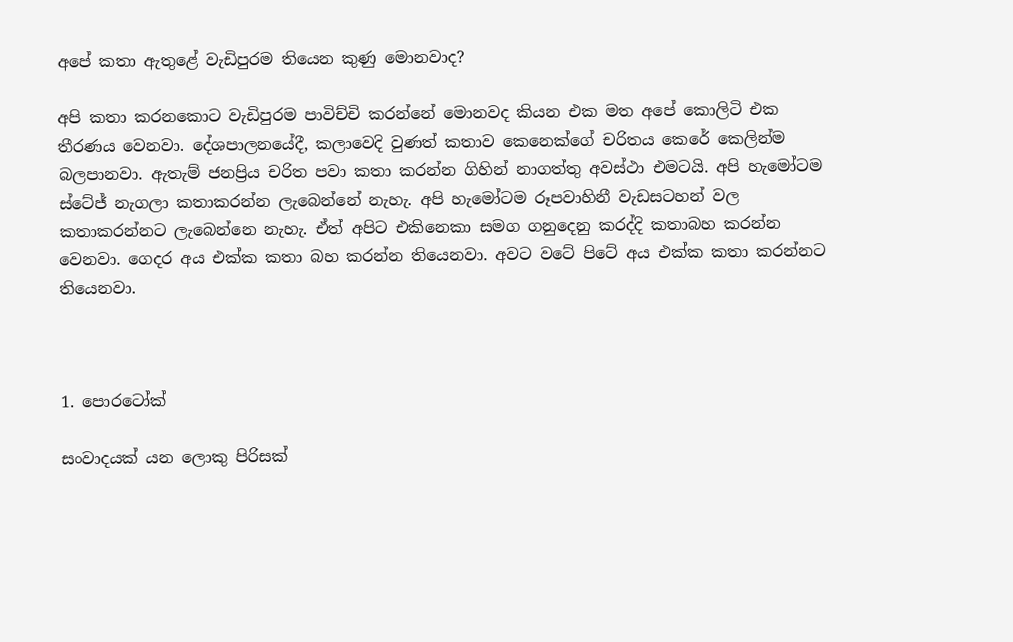අපේ කතා ඇතුළේ වැඩිපුරම තියෙන කුණු මොනවාද?

අපි කතා කරනකොට වැඩිපුරම පාවිච්චි කරන්නේ මොනවද කියන එක මත අපේ කොලිටි එක තීරණය වෙනවා. දේශපාලනයේදී, කලාවෙදි වුණත් කතාව කෙනෙක්ගේ චරිතය කෙරේ කෙලින්ම බලපානවා. ඇතැම් ජනප්‍රිය චරිත පවා කතා කරන්න ගිහින් නාගත්තු අවස්ථා එමටයි. අපි හැමෝටම ස්ටේජ් නැගලා කතාකරන්න ලැබෙන්නේ නැහැ. අපි හැමෝටම රූපවාහිනී වැඩසටහන් වල කතාකරන්නට ලැබෙන්නෙ නැහැ. ඒත් අපිට එකිනෙකා සමග ගනුදෙනු කරද්දි කතාබහ කරන්න වෙනවා. ගෙදර අය එක්ක කතා බහ කරන්න තියෙනවා. අවට වටේ පිටේ අය එක්ක කතා කරන්නට තියෙනවා.



1. පොරටෝක්

සංවාදයක් යන ලොකු පිරිසක්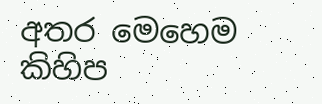අතර මෙහෙම කිහිප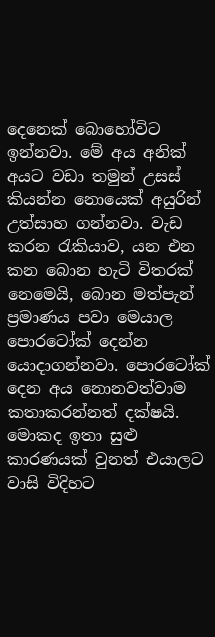දෙනෙක් බොහෝවිට ඉන්නවා. මේ අය අනික් අයට වඩා තමුන් උසස් කියන්න නොයෙක් අයුරින් උත්සාහ ගන්නවා. වැඩ කරන රැකියාව, යන එන කන බොන හැටි විතරක් නෙමෙයි, බොන මත්පැන් ප්‍රමාණය පවා මෙයාල පොරටෝක් දෙන්න යොදාගන්නවා. පොරටෝක් දෙන අය නොනවත්වාම කතාකරන්නත් දක්ෂයි. මොකද ඉතා සුළු කාරණයක් වුනත් එයාලට වාසි විදිහට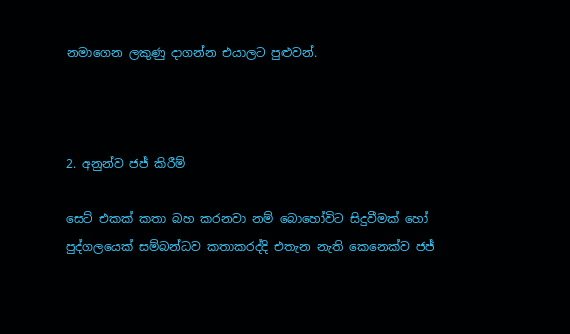නමාගෙන ලකුණු දාගන්න එයාලට පුළුවන්.



2. අනුන්ව ජජ් කිරීම්

සෙට් එකක් කතා බහ කරනවා නම් බොහෝවිට සිදුවීමක් හෝ පුද්ගලයෙක් සම්බන්ධව කතාකරද්දි එතැන නැති කෙනෙක්ව ජජ්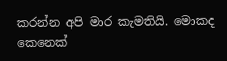කරන්න අපි මාර කැමතියි. මොකද කෙනෙක්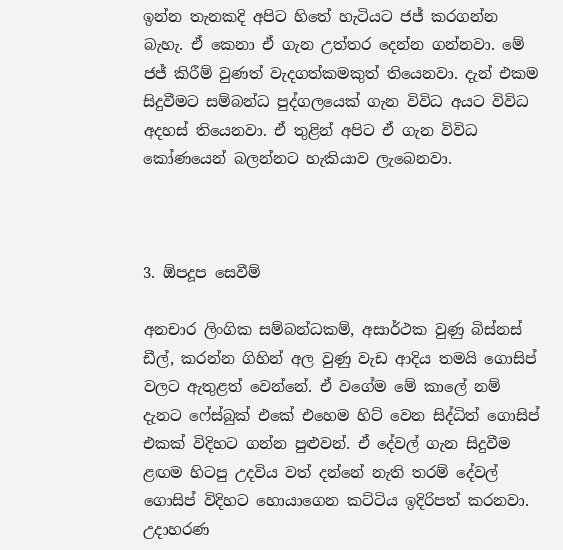ඉන්න තැනකදි අපිට හිතේ හැටියට ජජ් කරගන්න බැහැ. ඒ කෙනා ඒ ගැන උත්තර දෙන්න ගන්නවා. මේ ජජ් කිරීම් වුණත් වැදගත්කමකුත් තියෙනවා. දැන් එකම සිදුවීමට සම්බන්ධ පුද්ගලයෙක් ගැන විවිධ අයට විවිධ අදහස් තියෙනවා. ඒ තුළින් අපිට ඒ ගැන විවිධ කෝණයෙන් බලන්නට හැකියාව ලැබෙනවා.



3. ඕපදූප සෙවීම්

අනචාර ලිංගික සම්බන්ධකම්, අසාර්ථක වුණු බිස්නස් ඩීල්, කරන්න ගිහින් අල වුණු වැඩ ආදිය තමයි ගොසිප් වලට ඇතුළත් වෙන්නේ. ඒ වගේම මේ කාලේ නම් දැනට ෆේස්බුක් එකේ එහෙම හිට් වෙන සිද්ධිත් ගොසිප් එකක් විදිහට ගන්න පුළුවන්. ඒ දේවල් ගැන සිදුවීම ළඟම හිටපු උදවිය වත් දන්නේ නැති තරම් දේවල් ගොසිප් විදිහට හොයාගෙන කට්ටිය ඉදිරිපත් කරනවා. උදාහරණ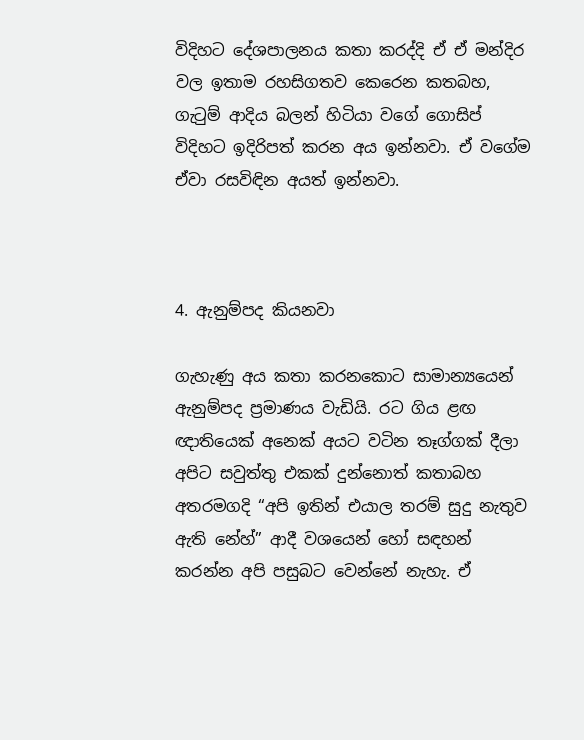විදිහට දේශපාලනය කතා කරද්දි ඒ ඒ මන්දිර වල ඉතාම රහසිගතව කෙරෙන කතබහ, ගැටුම් ආදිය බලන් හිටියා වගේ ගොසිප් විදිහට ඉදිරිපත් කරන අය ඉන්නවා. ඒ වගේම ඒවා රසවිඳින අයත් ඉන්නවා.



4. ඇනුම්පද කියනවා

ගැහැණු අය කතා කරනකොට සාමාන්‍යයෙන් ඇනුම්පද ප්‍රමාණය වැඩියි. රට ගිය ළඟ ඥාතියෙක් අනෙක් අයට වටින තෑග්ගක් දීලා අපිට සවුත්තු එකක් දුන්නොත් කතාබහ අතරමගදි “අපි ඉතින් එයාල තරම් සුදු නැතුව ඇති නේහ්” ආදී වශයෙන් හෝ සඳහන් කරන්න අපි පසුබට වෙන්නේ නැහැ. ඒ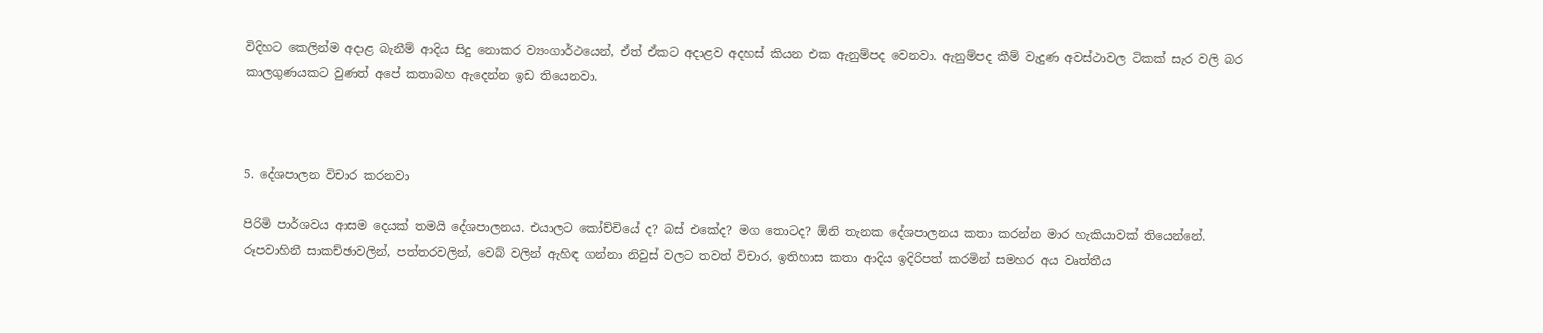විදිහට කෙලින්ම අදාළ බැනීම් ආදිය සිදු නොකර ව්‍යංගාර්ථයෙන්, ඒත් ඒකට අදාළව අදහස් කියන එක ඇනුම්පද වෙනවා. ඇනුම්පද කීම් වැදුණ අවස්ථාවල ටිකක් සැර වලි බර කාලගුණයකට වුණත් අපේ කතාබහ ඇදෙන්න ඉඩ තියෙනවා.



5. දේශපාලන විචාර කරනවා

පිරිමි පාර්ශවය ආසම දෙයක් තමයි දේශපාලනය. එයාලට කෝච්චියේ ද? බස් එකේද? මග තොටද? ඕනි තැනක දේශපාලනය කතා කරන්න මාර හැකියාවක් තියෙන්නේ. රූපවාහිනී සාකච්ඡාවලින්, පත්තරවලින්, වෙබ් වලින් ඇහිඳ ගන්නා නිවුස් වලට තවත් විචාර, ඉතිහාස කතා ආදිය ඉදිරිපත් කරමින් සමහර අය වෘත්තීය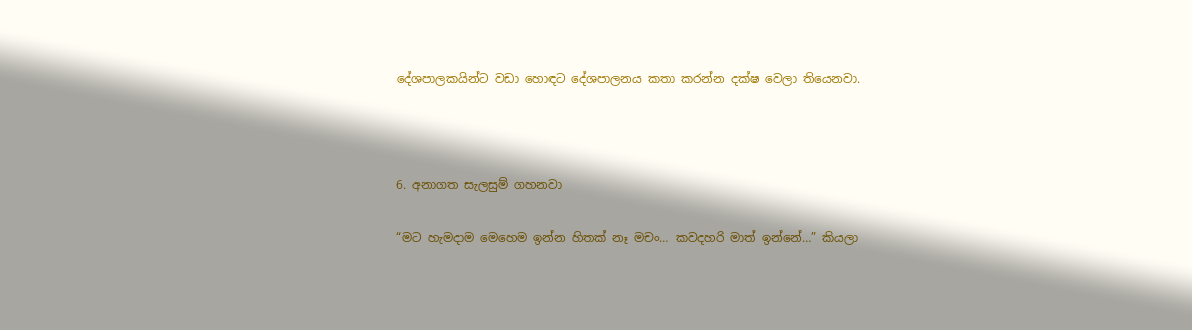දේශපාලකයින්ට වඩා හොඳට දේශපාලනය කතා කරන්න දක්ෂ වෙලා තියෙනවා.



6. අනාගත සැලසුම් ගහනවා

“මට හැමදාම මෙහෙම ඉන්න හිතක් නෑ මචං… කවදහරි මාත් ඉන්නේ…” කියලා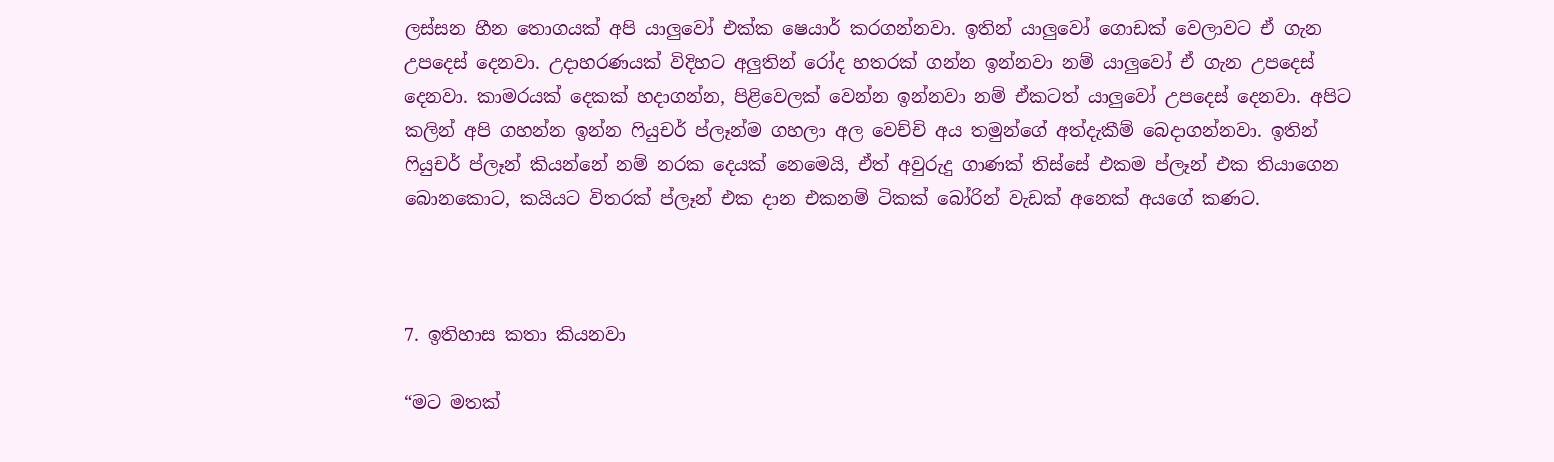ලස්සන හීන තොගයක් අපි යාලුවෝ එක්ක ෂෙයාර් කරගන්නවා. ඉතින් යාලුවෝ ගොඩක් වෙලාවට ඒ ගැන උපදෙස් දෙනවා. උදාහරණයක් විදිහට අලුතින් රෝද හතරක් ගන්න ඉන්නවා නම් යාලුවෝ ඒ ගැන උපදෙස් දෙනවා. කාමරයක් දෙකක් හදාගන්න, පිළිවෙලක් වෙන්න ඉන්නවා නම් ඒකටත් යාලුවෝ උපදෙස් දෙනවා. අපිට කලින් අපි ගහන්න ඉන්න ෆියුචර් ප්ලෑන්ම ගහලා අල වෙච්චි අය තමුන්ගේ අත්දැකීම් බෙදාගන්නවා. ඉතින් ෆියුචර් ප්ලෑන් කියන්නේ නම් නරක දෙයක් නෙමෙයි, ඒත් අවුරුදු ගාණක් තිස්සේ එකම ප්ලෑන් එක තියාගෙන බොනකොට, කයියට විතරක් ප්ලෑන් එක දාන එකනම් ටිකක් බෝරින් වැඩක් අනෙක් අයගේ කණට.



7. ඉතිහාස කතා කියනවා

“මට මතක්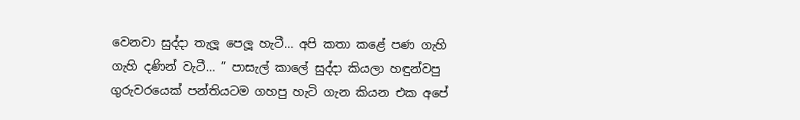වෙනවා සුද්දා තැලූ පෙලූ හැටී… අපි කතා කළේ පණ ගැහි ගැහි දණින් වැටී… ” පාසැල් කාලේ සුද්දා කියලා හඳුන්වපු ගුරුවරයෙක් පන්තියටම ගහපු හැටි ගැන කියන එක අපේ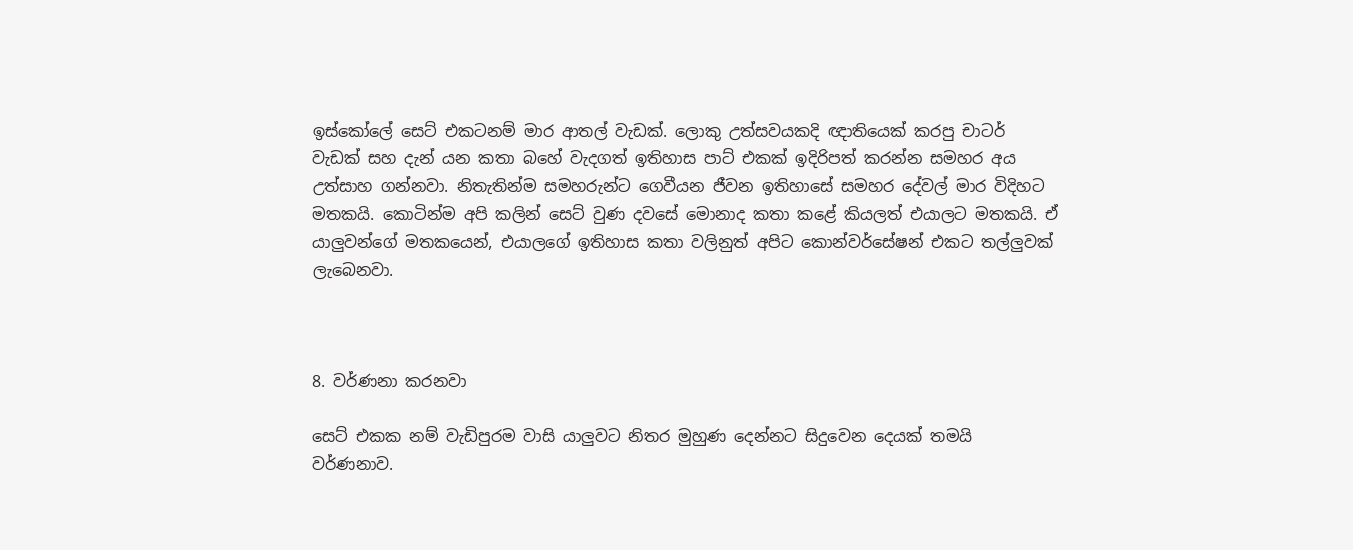ඉස්කෝලේ සෙට් එකටනම් මාර ආතල් වැඩක්. ලොකු උත්සවයකදි ඥාතියෙක් කරපු චාටර් වැඩක් සහ දැන් යන කතා බහේ වැදගත් ඉතිහාස පාට් එකක් ඉදිරිපත් කරන්න සමහර අය උත්සාහ ගන්නවා. නිතැතින්ම සමහරුන්ට ගෙවීයන ජීවන ඉතිහාසේ සමහර දේවල් මාර විදිහට මතකයි. කොටින්ම අපි කලින් සෙට් වුණ දවසේ මොනාද කතා කළේ කියලත් එයාලට මතකයි. ඒ යාලුවන්ගේ මතකයෙන්, එයාලගේ ඉතිහාස කතා වලිනුත් අපිට කොන්වර්සේෂන් එකට තල්ලුවක් ලැබෙනවා.



8. වර්ණනා කරනවා

සෙට් එකක නම් වැඩිපුරම වාසි යාලුවට නිතර මුහුණ දෙන්නට සිදුවෙන දෙයක් තමයි වර්ණනාව.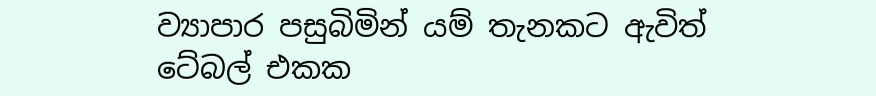ව්‍යාපාර පසුබිමින් යම් තැනකට ඇවිත් ටේබල් එකක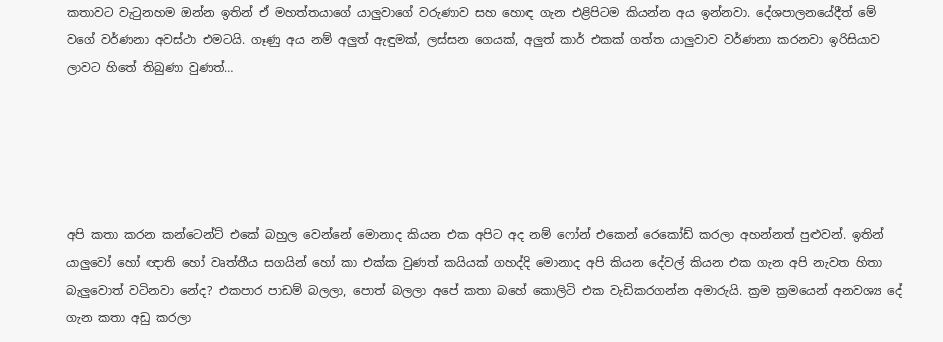කතාවට වැටුනහම ඔන්න ඉතින් ඒ මහත්තයාගේ යාලුවාගේ වරුණාව සහ හොඳ ගැන එළිපිටම කියන්න අය ඉන්නවා. දේශපාලනයේදීත් මේ වගේ වර්ණනා අවස්ථා එමටයි. ගෑණු අය නම් අලුත් ඇඳුමක්, ලස්සන ගෙයක්, අලුත් කාර් එකක් ගත්ත යාලුවාව වර්ණනා කරනවා ඉරිසියාව ලාවට හිතේ තිබුණා වුණත්…





අපි කතා කරන කන්ටෙන්ට් එකේ බහුල වෙන්නේ මොනාද කියන එක අපිට අද නම් ෆෝන් එකෙන් රෙකෝඩ් කරලා අහන්නත් පුළුවන්. ඉතින් යාලුවෝ හෝ ඥාති හෝ වෘත්තීය සගයින් හෝ කා එක්ක වුණත් කයියක් ගහද්දි මොනාද අපි කියන දේවල් කියන එක ගැන අපි නැවත හිතා බැලුවොත් වටිනවා නේද? එකපාර පාඩම් බලලා, පොත් බලලා අපේ කතා බහේ කොලිටි එක වැඩිකරගන්න අමාරුයි. ක්‍රම ක්‍රමයෙන් අනවශ්‍ය දේ ගැන කතා අඩු කරලා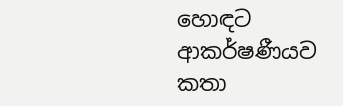හොඳට ආකර්ෂණීයව කතා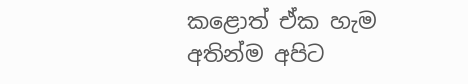කළොත් ඒක හැම අතින්ම අපිට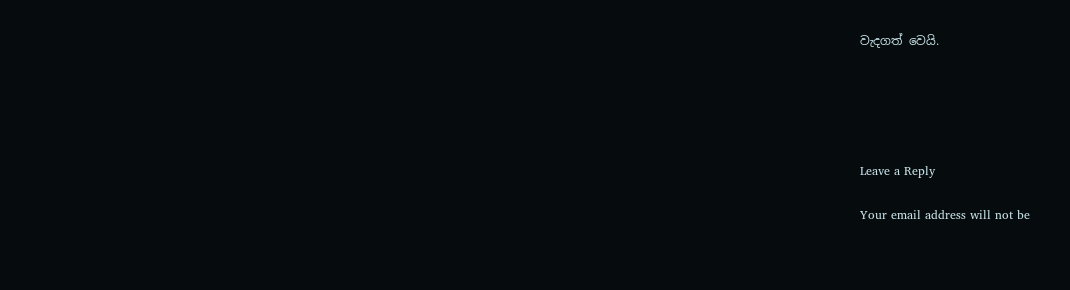වැදගත් වෙයි.





Leave a Reply

Your email address will not be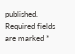published. Required fields are marked *